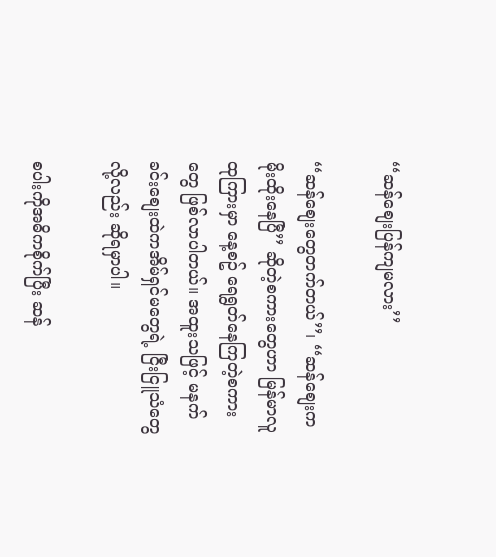‘‘ဆန်စျေးပြန်ကျမလား’’

‘‘ဆန်စျေးတွေတက်တယ်’’၊ ‘‘ဆန်စျေးကမိုးထိုးနေပြီ’’ ဆိုတဲ့စကားတွေဟာ မြန်မာလူထုကြားမှာ နေ့စဥ် ရေရွတ်နေကြတဲ့စကားတွေ ဖြစ်လာပါတယ်။ အထူးသဖြင့် မနက်ခင်းစျေးထဲကအိမ်ရှင်မတွေရဲ့ ငြီးငြူသံတွေလို့လည်း ဆိုရမှာပါ။

စပါးကိုအဓိကစိုက်ပြီး ဆန်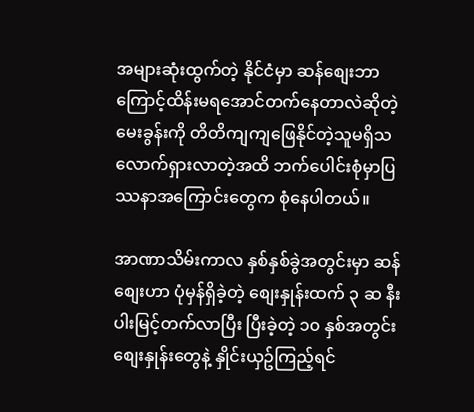အများဆုံးထွက်တဲ့ နိုင်ငံမှာ ဆန်စျေးဘာကြောင့်ထိန်းမရအောင်တက်နေတာလဲဆိုတဲ့မေးခွန်းကို တိတိကျကျဖြေနိုင်တဲ့သူမရှိသလောက်ရှားလာတဲ့အထိ ဘက်ပေါင်းစုံမှာပြဿနာအကြောင်းတွေက စုံနေပါတယ်။

အာဏာသိမ်းကာလ နှစ်နှစ်ခွဲအတွင်းမှာ ဆန်စျေးဟာ ပုံမှန်ရှိခဲ့တဲ့ စျေးနှုန်းထက် ၃ ဆ နီးပါးမြင့်တက်လာပြီး ပြီးခဲ့တဲ့ ၁၀ နှစ်အတွင်း စျေးနှုန်းတွေနဲ့ နှိုင်းယှဥ်ကြည့်ရင်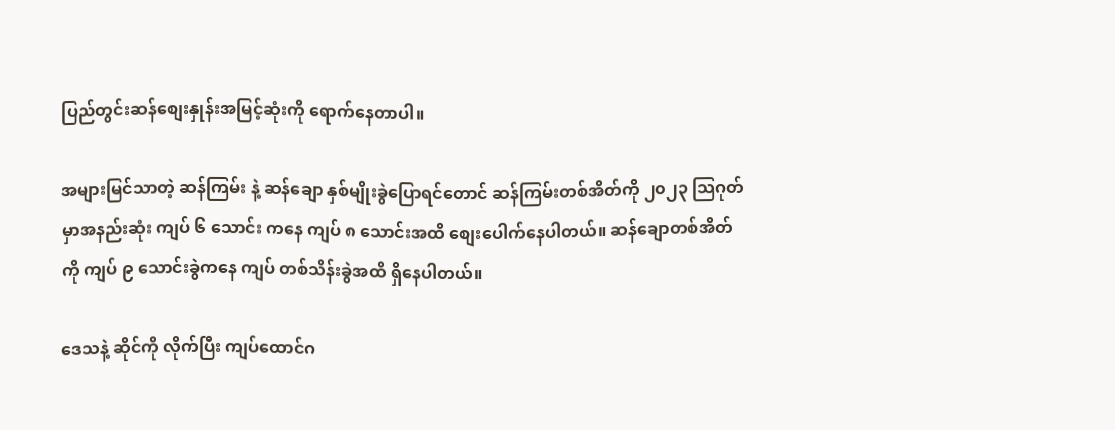ပြည်တွင်းဆန်စျေးနှုန်းအမြင့်ဆုံးကို ရောက်နေတာပါ။

အများမြင်သာတဲ့ ဆန်ကြမ်း နဲ့ ဆန်ချော နှစ်မျိုးခွဲပြောရင်တောင် ဆန်ကြမ်းတစ်အိတ်ကို ၂၀၂၃ သြဂုတ်မှာအနည်းဆုံး ကျပ် ၆ သောင်း ကနေ ကျပ် ၈ သောင်းအထိ စျေးပေါက်နေပါတယ်။ ဆန်ချောတစ်အိတ်ကို ကျပ် ၉ သောင်းခွဲကနေ ကျပ် တစ်သိန်းခွဲအထိ ရှိနေပါတယ်။

ဒေသနဲ့ ဆိုင်ကို လိုက်ပြီး ကျပ်ထောင်ဂ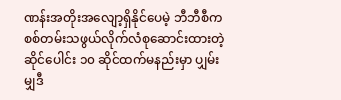ဏန်းအတိုးအလျော့ရှိနိုင်ပေမဲ့ ဘီဘီစီက စစ်တမ်းသဖွယ်လိုက်လံစုဆောင်းထားတဲ့ ဆိုင်ပေါင်း ၁၀ ဆိုင်ထက်မနည်းမှာ ပျှမ်းမျှဒီ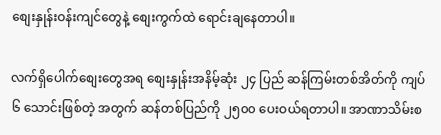စျေးနှုန်းဝန်းကျင်တွေနဲ့ စျေးကွက်ထဲ ရောင်းချနေတာပါ။

လက်ရှိပေါက်စျေးတွေအရ စျေးနှုန်းအနိမ့်ဆုံး ၂၄ ပြည် ဆန်ကြမ်းတစ်အိတ်ကို ကျပ် ၆ သောင်းဖြစ်တဲ့ အတွက် ဆန်တစ်ပြည်ကို ၂၅၀၀ ပေးဝယ်ရတာပါ။ အာဏာသိမ်းစ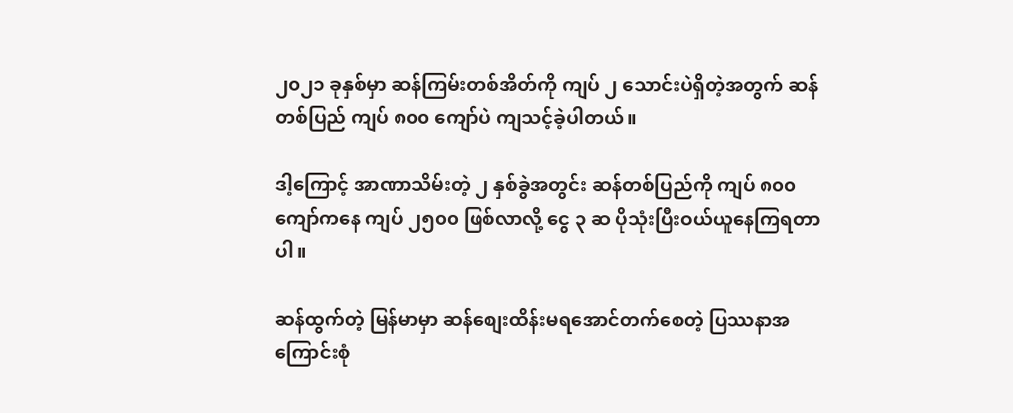၂၀၂၁ ခုနှစ်မှာ ဆန်ကြမ်းတစ်အိတ်ကို ကျပ် ၂ သောင်းပဲရှိတဲ့အတွက် ဆန်တစ်ပြည် ကျပ် ၈၀၀ ကျော်ပဲ ကျသင့်ခဲ့ပါတယ်။

ဒါ့ကြောင့် အာဏာသိမ်းတဲ့ ၂ နှစ်ခွဲအတွင်း ဆန်တစ်ပြည်ကို ကျပ် ၈၀၀ ကျော်ကနေ ကျပ် ၂၅၀၀ ဖြစ်လာလို့ ငွေ ၃ ဆ ပိုသုံးပြီးဝယ်ယူနေကြရတာပါ။

ဆန်ထွက်တဲ့ မြန်မာမှာ ဆန်စျေးထိန်းမရအောင်တက်စေတဲ့ ပြဿနာအကြောင်းစုံ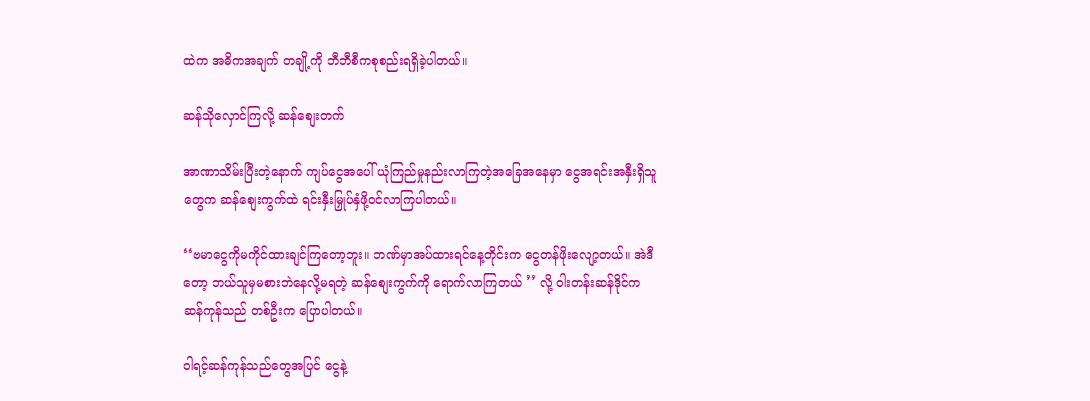ထဲက အဓိကအချက် တချို့ကို ဘီဘီစီကစုစည်းရရှိခဲ့ပါတယ်။

ဆန်သိုလှောင်ကြလို့ ဆန်စျေးတက်

အာဏာသိမ်းပြီးတဲ့နောက် ကျပ်ငွေအပေါ် ယုံကြည်မှုနည်းလာကြတဲ့အခြေအနေမှာ ငွေအရင်းအနှီးရှိသူတွေက ဆန်‌စျေးကွက်ထဲ ရင်းနှီးမြှုပ်နှံဖို့ဝင်လာကြပါတယ်။

‘‘ဗမာငွေကိုမကိုင်ထားချင်ကြတော့ဘူး။ ဘဏ်မှာအပ်ထားရင်နေ့တိုင်းက ငွေတန်ဖိုးလျော့တယ်။ အဲဒီတော့ ဘယ်သူမှမစားဘဲနေလို့မရတဲ့ ဆန်စျေးကွက်ကို ရောက်လာကြတယ် ’’ လို့ ဝါးတန်းဆန်ဒိုင်က ဆန်ကုန်သည် တစ်ဦးက ပြောပါတယ်။

ဝါရင့်ဆန်ကုန်သည်တွေအပြင် ငွေနဲ့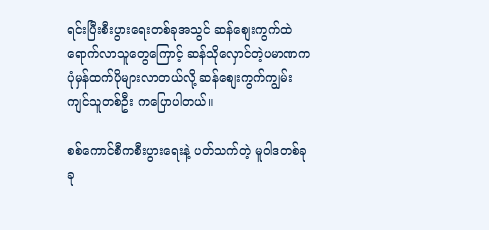ရင်းပြီးစီးပွားရေးတစ်ခုအသွင် ဆန်စျေးကွက်ထဲရောက်လာသူတွေကြောင့် ဆန်သိုလှောင်တဲ့ပမာဏက ပုံမှန်ထက်ပိုများလာတယ်လို့ ဆန်စျေးကွက်ကျွမ်းကျင်သူတစ်ဦး ကပြောပါတယ်။

စစ်ကောင်စီကစီးပွားရေးနဲ့ ပတ်သက်တဲ့ မူဝါဒတစ်ခုခု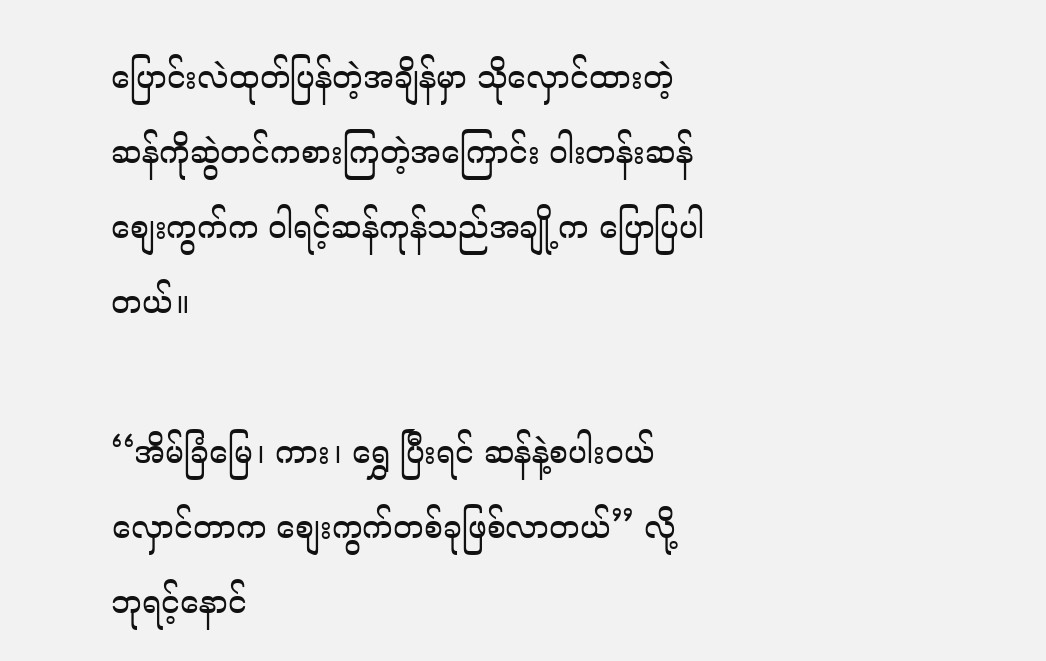ပြောင်းလဲထုတ်ပြန်တဲ့အချိန်မှာ သိုလှောင်ထားတဲ့ ဆန်ကိုဆွဲတင်ကစားကြတဲ့အကြောင်း ဝါးတန်းဆန်စျေးကွက်က ဝါရင့်ဆန်ကုန်သည်အချို့က ပြောပြပါတယ်။

‘‘အိမ်ခြံမြေ၊ ကား၊ ရွှေ ပြီးရင် ဆန်နဲ့စပါးဝယ်လှောင်တာက စျေးကွက်တစ်ခုဖြစ်လာတယ်’’ လို့ ဘုရင့်နောင်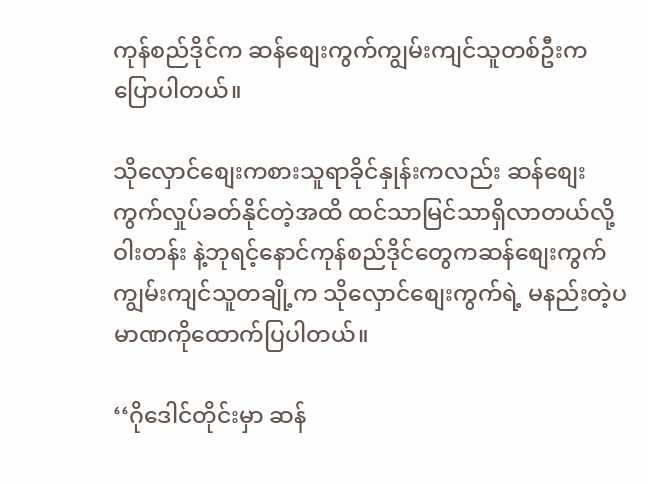ကုန်စည်ဒိုင်က ဆန်စျေးကွက်ကျွမ်းကျင်သူတစ်ဦးကပြောပါတယ်။

သိုလှောင်စျေးကစားသူရာခိုင်နှုန်းကလည်း ဆန်စျေးကွက်လှုပ်ခတ်နိုင်တဲ့အထိ ထင်သာမြင်သာရှိလာတယ်လို့ ဝါးတန်း နဲ့ဘုရင့်နောင်ကုန်စည်ဒိုင်တွေကဆန်စျေးကွက်ကျွမ်းကျင်သူတချို့က သိုလှောင်စျေးကွက်ရဲ့ မနည်းတဲ့ပမာဏကိုထောက်ပြပါတယ်။

‘‘ဂိုဒေါင်တိုင်းမှာ ဆန်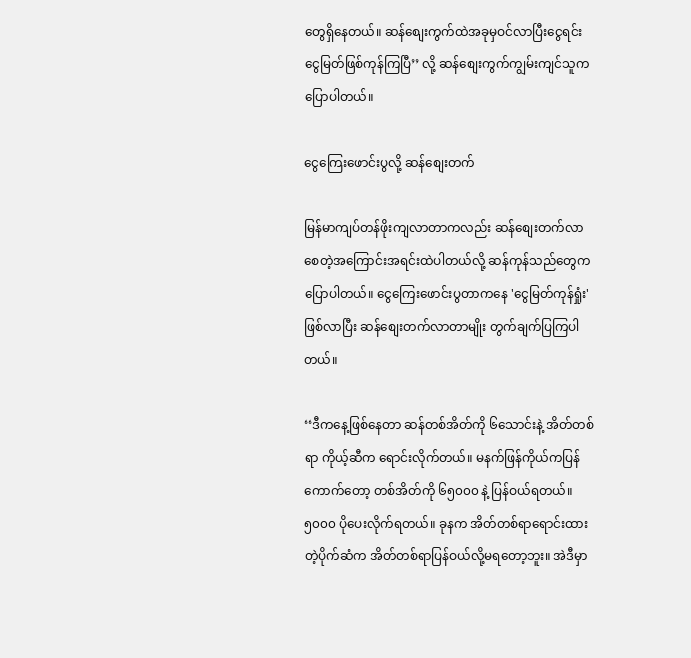တွေရှိနေတယ်။ ဆန်စျေးကွက်ထဲအခုမှဝင်လာပြီးငွေရင်းငွေမြတ်ဖြစ်ကုန်ကြပြီ’’ လို့ ဆန်စျေးကွက်ကျွမ်းကျင်သူက ပြောပါတယ်။

ငွေကြေးဖောင်းပွလို့ ဆန်စျေးတက်

မြန်မာကျပ်တန်ဖိုးကျလာတာကလည်း ဆန်စျေးတက်လာစေတဲ့အကြောင်းအရင်းထဲပါတယ်လို့ ဆန်ကုန်သည်တွေကပြောပါတယ်။ ငွေကြေးဖောင်းပွတာကနေ 'ငွေမြတ်ကုန်ရှုံး' ဖြစ်လာပြီး ဆန်စျေးတက်လာတာမျိုး တွက်ချက်ပြကြပါတယ်။

‘‘ဒီကနေ့ဖြစ်နေတာ ဆန်တစ်အိတ်ကို ၆သောင်းနဲ့ အိတ်တစ်ရာ‌ ကိုယ့်ဆီက ရောင်းလိုက်တယ်။ မနက်ဖြန်ကိုယ်ကပြန်ကောက်တော့ တစ်အိတ်ကို ၆၅၀၀၀ နဲ့ ပြန်ဝယ်ရတယ်။ ၅၀၀၀ ပိုပေးလိုက်ရတယ်။ ခုနက အိတ်တစ်ရာရောင်းထားတဲ့ပိုက်ဆံက အိတ်တစ်ရာပြန်ဝယ်လို့မရတော့ဘူး။ အဲဒီမှာ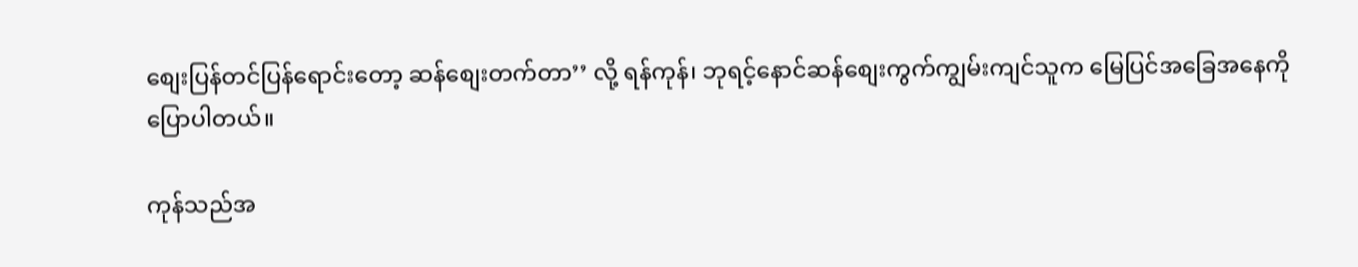စျေးပြန်တင်ပြန်ရောင်းတော့ ဆန်စျေးတက်တာ’’ လို့ ရန်ကုန်၊ ဘုရင့်နောင်ဆန်စျေးကွက်ကျွမ်းကျင်သူက မြေပြင်အခြေအနေကို ပြောပါတယ်။

ကုန်သည်အ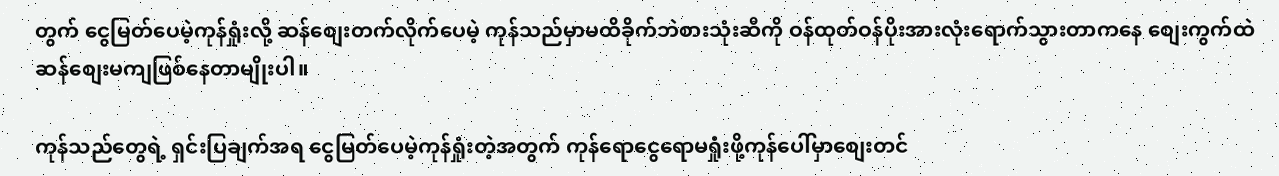တွက် ငွေမြတ်ပေမဲ့ကုန်ရှုံးလို့ ဆန်စျေးတက်လိုက်ပေမဲ့ ကုန်သည်မှာမထိခိုက်ဘဲစားသုံးဆီကို ဝန်ထုတ်ဝန်ပိုးအားလုံးရောက်သွားတာကနေ‌ စျေးကွက်ထဲ ဆန်စျေးမကျဖြစ်နေတာမျိုးပါ။

ကုန်သည်တွေရဲ့ ရှင်းပြချက်အရ ငွေမြတ်ပေမဲ့ကုန်ရှုံးတဲ့အတွက် ကုန်ရောငွေရောမရှုံးဖို့ကုန်ပေါ်မှာစျေးတင်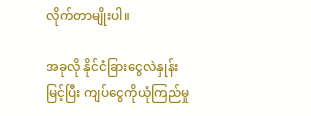လိုက်တာမျိုးပါ။

အခုလို နိုင်ငံခြားငွေလဲနှုန်းမြင့်ပြီး ကျပ်ငွေကိုယုံကြည်မှု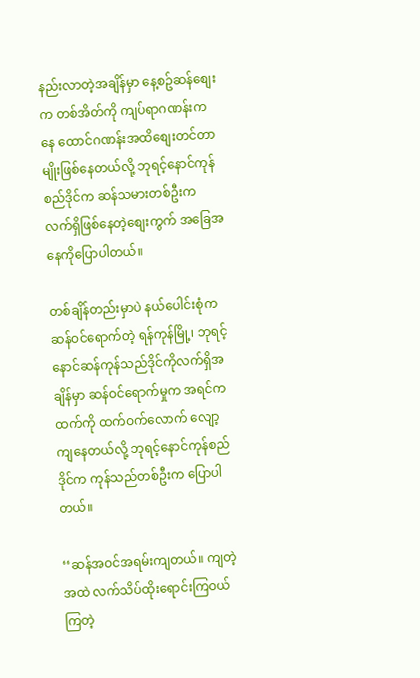နည်းလာတဲ့အချိန်မှာ နေ့စဥ်ဆန်စျေးက တစ်အိတ်ကို ကျပ်ရာဂဏန်းကနေ ထောင်ဂဏန်းအထိစျေးတင်တာမျိုးဖြစ်နေတယ်လို့ ဘုရင့်နောင်ကုန်စည်ဒိုင်က ဆန်သမားတစ်ဦးက လက်ရှိဖြစ်နေတဲ့စျေးကွက် အခြေအနေကိုပြောပါတယ်။

တစ်ချိန်တည်းမှာပဲ နယ်ပေါင်းစုံက ဆန်ဝင်ရောက်တဲ့ ရန်ကုန်မြို့၊ ဘုရင့်နောင်ဆန်ကုန်သည်ဒိုင်ကိုလက်ရှိအချိန်မှာ ဆန်ဝင်ရောက်မှုက အရင်ကထက်ကို ထက်ဝက်လောက် လျော့ကျနေတယ်လို့ ဘုရင့်နောင်ကုန်စည်ဒိုင်က ကုန်သည်တစ်ဦးက ပြောပါတယ်။

‘‘ဆန်အဝင်အရမ်းကျတယ်။ ကျတဲ့အထဲ လက်သိပ်ထိုးရောင်းကြဝယ်ကြတဲ့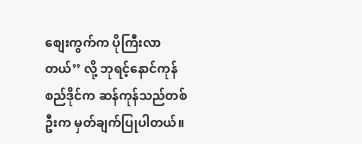စျေးကွက်က ပိုကြီးလာတယ်’’ လို့ ဘုရင့်နောင်ကုန်စည်ဒိုင်က ဆန်ကုန်သည်တစ်ဦးက မှတ်ချက်ပြုပါတယ်။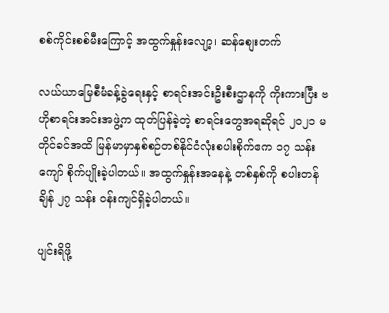စစ်ကိုင်းစစ်မီးကြောင့် အထွက်နှုန်းလျော့၊ ဆန်စျေးတက်

လယ်ယာမြေစီမံခန့်ခွဲရေးနှင့် စာရင်းအင်းဦးစီးဌာနကို ကိုးကားပြီး ဗဟိုစာရင်းအင်းအဖွဲ့က ထုတ်ပြန်ခဲ့တဲ့ စာရင်းတွေအရဆိုရင် ၂၀၂၁ မတိုင်ခင်အထိ မြန်မာမှာနှစ်စဉ်တစ်နိုင်ငံလုံးစပါးစိုက်ဧက ၁၇ သန်းကျော် စိုက်ပျိုးခဲ့ပါတယ်။ အထွက်နှုန်းအနေနဲ့ တစ်နှစ်ကို စပါးတန်ချိန် ၂၇ သန်း ဝန်းကျင်ရှိခဲ့ပါတယ်။

ပျင်းရိဖို့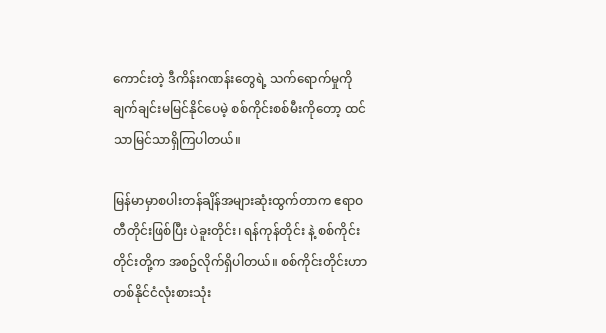ကောင်းတဲ့ ဒီကိန်းဂဏန်းတွေရဲ့ သက်ရောက်မှုကို ချက်ချင်းမမြင်နိုင်ပေမဲ့ စစ်ကိုင်းစစ်မီးကိုတော့ ထင်သာမြင်သာရှိကြပါတယ်။

မြန်မာမှာစပါးတန်ချိန်အများဆုံးထွက်တာက ဧရာဝတီတိုင်းဖြစ်ပြီး ပဲခူးတိုင်း၊ ရန်ကုန်တိုင်း နဲ့ စစ်ကိုင်းတိုင်းတို့က အစဥ်လိုက်ရှိပါတယ်။ စစ်ကိုင်းတိုင်းဟာ တစ်နိုင်ငံလုံးစားသုံး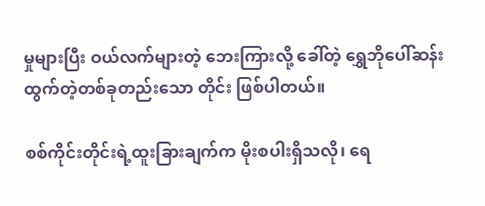မှုများပြီး ဝယ်လက်များတဲ့ ဘေးကြားလို့ ခေါ်တဲ့ ရွှေဘိုပေါ်ဆန်းထွက်တဲ့တစ်ခုတည်းသော တိုင်း ဖြစ်ပါတယ်။

စစ်ကိုင်းတိုင်းရဲ့ထူးခြားချက်က မိုးစပါးရှိသလို၊ ရေ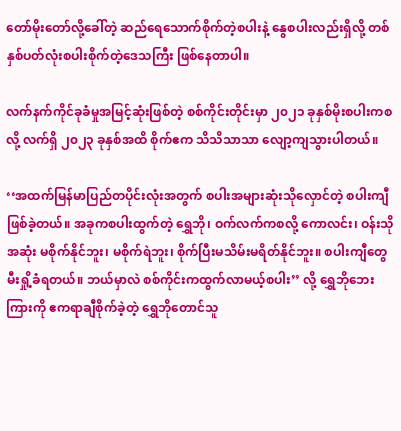တော်မိုးတော်လို့ခေါ်တဲ့ ဆည်ရေသောက်စိုက်တဲ့စပါးနဲ့ နွေစပါးလည်းရှိလို့ တစ်နှစ်ပတ်လုံးစပါးစိုက်တဲ့ဒေသကြီး ဖြစ်နေတာပါ။

လက်နက်ကိုင်ခုခံမှုအမြင့်ဆုံးဖြစ်တဲ့ စစ်ကိုင်းတိုင်းမှာ ၂၀၂၁ ခုနှစ်မိုးစပါးကစလို့ လက်ရှိ ၂၀၂၃ ခုနှစ်အထိ စိုက်ဧက သိသိသာသာ လျော့ကျသွားပါတယ်။

‘‘အထက်မြန်မာပြည်တပိုင်းလုံးအတွက် စပါးအများဆုံးသိုလှောင်တဲ့ စပါးကျီဖြစ်ခဲ့တယ်။ အခုကစပါးထွက်တဲ့ ရွှေဘို၊ ဝက်လက်ကစလို့ ကောလင်း၊ ဝန်းသိုအဆုံး မစိုက်နိုင်ဘူး၊ မစိုက်ရဲဘူး၊ စိုက်ပြီးမသိမ်းမရိတ်နိုင်ဘူး။ စပါးကျီတွေမီးရှို့ခံရတယ်။ ဘယ်မှာလဲ စစ်ကိုင်းကထွက်လာမယ့်စပါး’’ လို့ ရွှေဘိုဘေးကြားကို ဧကရာချီစိုက်ခဲ့တဲ့ ရွှေဘိုတောင်သူ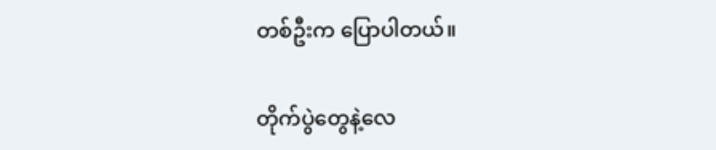တစ်ဦးက ပြောပါတယ်။

တိုက်ပွဲတွေနဲ့လေ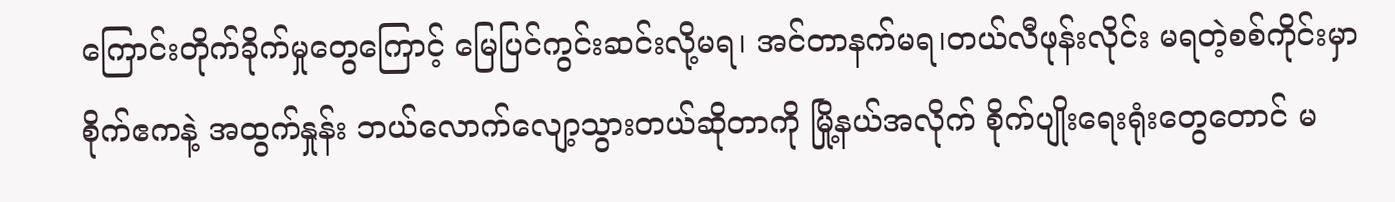ကြောင်းတိုက်ခိုက်မှုတွေကြောင့် မြေပြင်ကွင်းဆင်းလို့မရ၊ အင်တာနက်မရ၊တယ်လီဖုန်းလိုင်း မရတဲ့စစ်ကိုင်းမှာ စိုက်ဧကနဲ့ အထွက်နှုန်း ဘယ်လောက်လျော့သွားတယ်ဆိုတာကို မြို့နယ်အလိုက် စိုက်ပျိုးရေးရုံးတွေတောင် မ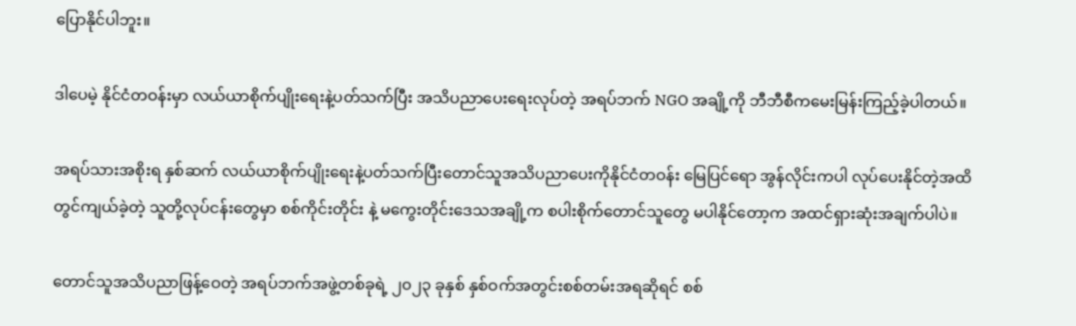ပြောနိုင်ပါဘူး။

ဒါပေမဲ့ နိုင်ငံတဝန်းမှာ လယ်ယာစိုက်ပျိုးရေးနဲ့ပတ်သက်ပြီး အသိပညာပေးရေးလုပ်တဲ့ အရပ်ဘက် NGO အချို့ကို ဘီဘီစီကမေးမြန်းကြည့်ခဲ့ပါတယ်။

အရပ်သားအစိုးရ နှစ်ဆက် လယ်ယာစိုက်ပျိုးရေးနဲ့ပတ်သက်ပြီးတောင်သူအသိပညာပေးကိုနိုင်ငံတဝန်း မြေပြင်ရော အွန်လိုင်းကပါ လုပ်ပေးနိုင်တဲ့အထိ တွင်ကျယ်ခဲ့တဲ့ သူတို့လုပ်ငန်းတွေမှာ စစ်ကိုင်းတိုင်း နဲ့ မကွေးတိုင်းဒေသအချို့က စပါးစိုက်တောင်သူတွေ မပါနိုင်တော့က အထင်ရှားဆုံးအချက်ပါပဲ။

တောင်သူအသိပညာဖြန့်ဝေတဲ့ အရပ်ဘက်အဖွဲ့တစ်ခုရဲ့ ၂၀၂၃ ခုနှစ် နှစ်ဝက်အတွင်းစစ်တမ်းအရဆိုရင် စစ်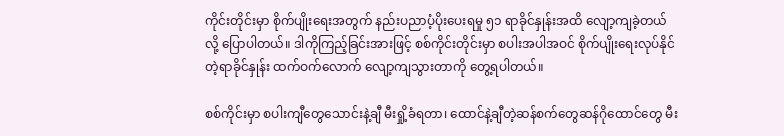ကိုင်းတိုင်းမှာ စိုက်ပျိုးရေးအတွက် နည်းပညာပံ့ပိုးပေးရမှု ၅၁ ရာခိုင်နှုန်းအထိ လျော့ကျခဲ့တယ်လို့ ပြောပါတယ်။ ဒါကိုကြည့်ခြင်းအားဖြင့် စစ်ကိုင်းတိုင်းမှာ စပါးအပါအဝင် စိုက်ပျိုးရေးလုပ်နိုင်တဲ့ရာခိုင်နှုန်း ထက်ဝက်လောက် လျော့ကျသွားတာကို တွေ့ရပါတယ်။

စစ်ကိုင်းမှာ စပါးကျီတွေသောင်းနဲ့ချီ မီးရှို့ခံရတာ၊ ထောင်နဲ့ချီတဲ့ဆန်စက်တွေဆန်ဂိုထောင်တွေ မီး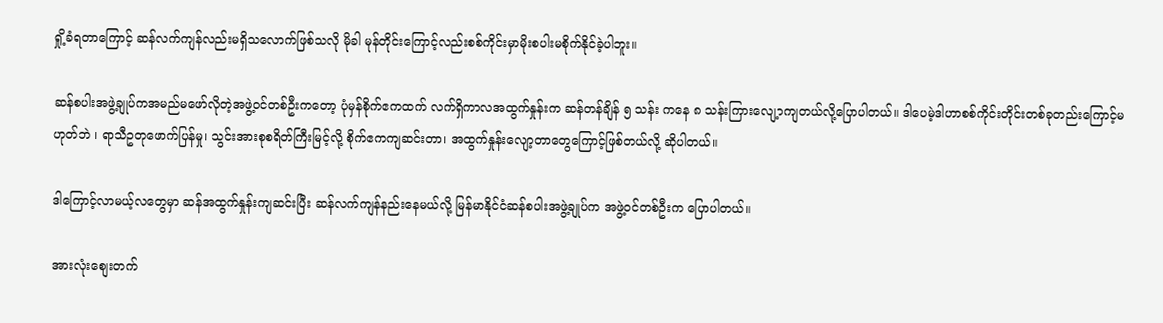ရှို့ခံရတာကြောင့် ဆန်လက်ကျန်လည်းမရှိသလောက်ဖြစ်သလို မိုခါ မုန်တိုင်းကြောင့်လည်းစစ်ကိုင်းမှာမိုးစပါးမစိုက်နိုင်ခဲ့ပါဘူး။

ဆန်စပါးအဖွဲ့ချုပ်ကအမည်မဖော်လိုတဲ့အဖွဲ့ဝင်တစ်ဦးကတော့ ပုံမှန်စိုက်ဧကထက် လက်ရှိကာလအထွက်နှုန်းက ဆန်တန်ချိန် ၅ သန်း ကနေ ၈ သန်းကြားလျေ့ာကျတယ်လို့ပြောပါတယ်။ ဒါပေမဲ့ဒါဟာစစ်ကိုင်းတိုင်းတစ်ခုတည်းကြောင့်မဟုတ်ဘဲ ၊ ရာသီဥတုဖောက်ပြန်မှု၊ သွင်းအားစုစရိတ်ကြီးမြင့်လို့ စိုက်ဧကကျဆင်းတာ၊ အထွက်နှုန်းလျော့တာတွေကြောင့်ဖြစ်တယ်လို့ ဆိုပါတယ်။

ဒါကြောင့်လာမယ့်လတွေမှာ ဆန်အထွက်နှုန်းကျဆင်းပြီး ဆန်လက်ကျန်နည်းနေမယ်လို့ မြန်မာနိုင်ငံဆန်စပါးအဖွဲ့ချုပ်က အဖွဲ့ဝင်တစ်ဦးက ပြောပါတယ်။

အားလုံးစျေးတက်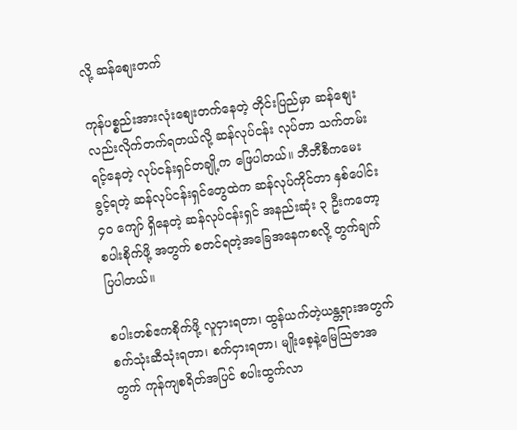လို့ ဆန်စျေးတက်

ကုန်ပစ္စည်းအားလုံးစျေးတက်နေတဲ့ တိုင်းပြည်မှာ ဆန်စျေးလည်းလိုက်တက်ရတယ်လို့ ဆန်လုပ်ငန်း လုပ်တာ သက်တမ်းရင့်နေတဲ့ လုပ်ငန်းရှင်တချို့က ဖြေပါတယ်။ ဘီဘီစီကမေးခွင့်ရတဲ့ ဆန်လုပ်ငန်းရှင်တွေထဲက ဆန်လုပ်ကိုင်တာ နှစ်ပေါင်း ၄၀ ကျော် ရှိနေတဲ့ ဆန်လုပ်ငန်းရှင် အနည်းဆုံး ၃ ဦးကတော့ စပါးစိုက်ဖို့ အတွက် စတင်ရတဲ့အခြေအနေကစလို့ တွက်ချက်ပြပါတယ်။

စပါးတစ်ဧကစိုက်ဖို့ လူငှားရတာ၊ ထွန်ယက်တဲ့ယန္တရားအတွက် စက်သုံးဆီသုံးရတာ၊ စက်ငှားရတာ၊ မျိုးစေ့နဲ့မြေသြဇာအတွက် ကုန်ကျစရိတ်အပြင် စပါးထွက်လာ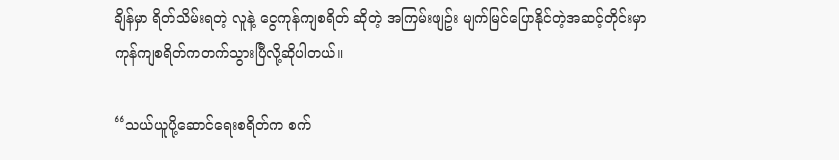ချိန်မှာ ရိတ်သိမ်းရတဲ့ လူနဲ့ ငွေကုန်ကျစရိတ် ဆိုတဲ့ အကြမ်းဖျဥ်း မျက်မြင်ပြောနိုင်တဲ့အဆင့်တိုင်းမှာ ကုန်ကျစရိတ်ကတက်သွားပြီလို့ဆိုပါတယ်။

‘‘သယ်ယူပို့ဆောင်ရေးစရိတ်က စက်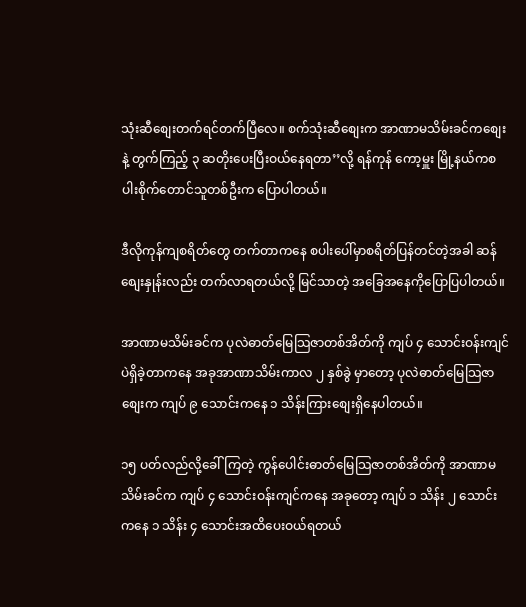သုံးဆီစျေးတက်ရင်တက်ပြီလေ။ စက်သုံးဆီစျေးက အာဏာမသိမ်းခင်ကစျေးနဲ့ တွက်ကြည့် ၃ ဆတိုးပေးပြီးဝယ်နေရတာ’’လို့ ရန်ကုန် ကော့မှူး မြို့နယ်ကစပါးစိုက်တောင်သူတစ်ဦးက ပြောပါတယ်။

ဒီလိုကုန်ကျစရိတ်တွေ တက်တာကနေ စပါးပေါ်မှာစရိတ်ပြန်တင်တဲ့အခါ ဆန်စျေးနှုန်းလည်း တက်လာရတယ်လို့ မြင်သာတဲ့ အခြေအနေကိုပြောပြပါတယ်။

အာဏာမသိမ်းခင်က ပုလဲဓာတ်မြေသြဇာတစ်အိတ်ကို ကျပ် ၄ သောင်းဝန်းကျင်ပဲရှိခဲ့တာကနေ အခုအာဏာသိမ်းကာလ ၂ နှစ်ခွဲ မှာတော့ ပုလဲဓာတ်မြေသြဇာစျေးက ကျပ် ၉ သောင်းကနေ ၁ သိန်းကြားစျေးရှိနေပါတယ်။

၁၅ ပတ်လည်လို့ခေါ်ကြတဲ့ ကွန်ပေါင်းဓာတ်မြေသြဇာတစ်အိတ်ကို အာဏာမသိမ်းခင်က ကျပ် ၄ သောင်းဝန်းကျင်ကနေ အခုတော့ ကျပ် ၁ သိန်း ၂ သောင်းကနေ ၁ သိန်း ၄ သောင်းအထိပေးဝယ်ရတယ်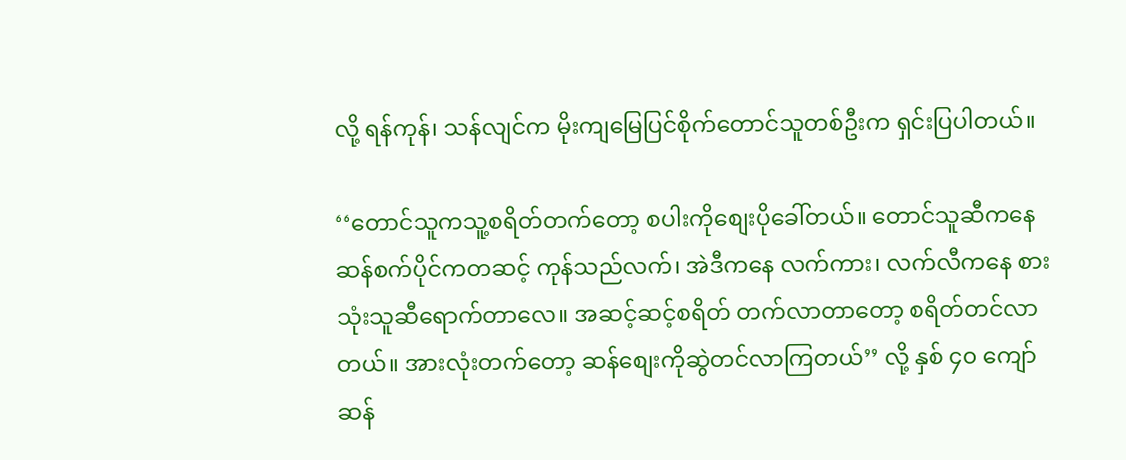လို့ ရန်ကုန်၊ သန်လျင်က မိုးကျမြေပြင်စိုက်တောင်သူတစ်ဦးက ရှင်းပြပါတယ်။

‘‘တောင်သူကသူ့စရိတ်တက်တော့ စပါးကိုစျေးပိုခေါ်တယ်။ တောင်သူဆီကနေ ဆန်စက်ပိုင်ကတဆင့် ကုန်သည်လက်၊ အဲဒီကနေ လက်ကား၊ လက်လီကနေ စားသုံးသူဆီရောက်တာလေ။ အဆင့်ဆင့်စရိတ် တက်လာတာတော့ စရိတ်တင်လာတယ်။ အားလုံးတက်တော့ ဆန်စျေးကိုဆွဲတင်လာကြတယ်’’ လို့ နှစ် ၄၀ ကျော် ဆန်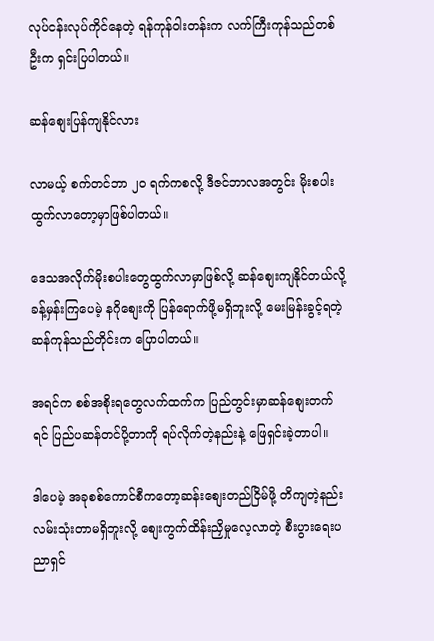လုပ်ငန်းလုပ်ကိုင်နေတဲ့ ရန်ကုန်ဝါးတန်းက လက်ကြီးကုန်သည်တစ်ဦးက ရှင်းပြပါတယ်။

ဆန်စျေးပြန်ကျနိုင်လား

လာမယ့် စက်တင်ဘာ ၂၀ ရက်ကစလို့ ဒီဇင်ဘာလအတွင်း မိုးစပါးထွက်လာတော့မှာဖြစ်ပါတယ်။

ဒေသအလိုက်မိုးစပါးတွေထွက်လာမှာဖြစ်လို့ ဆန်စျေးကျနိုင်တယ်လို့ ခန့်မှန်းကြပေမဲ့ နဂိုစျေးကို ပြန်ရောက်ဖို့မရှိဘူးလို့ မေးမြန်းခွင့်ရတဲ့ဆန်ကုန်သည်တိုင်းက ပြောပါတယ်။

အရင်က စစ်အစိုးရတွေလက်ထက်က ပြည်တွင်းမှာဆန်စျေးတက်ရင် ပြည်ပဆန်တင်ပို့တာကို ရပ်လိုက်တဲ့နည်းနဲ့ ဖြေရှင်းခဲ့တာပါ။

ဒါပေမဲ့ အခုစစ်ကောင်စီကတော့ဆန်းစျေးတည်ငြိမ်ဖို့ တိကျတဲ့နည်းလမ်းသုံးတာမရှိဘူးလို့ စျေးကွက်ထိန်းညှိမှုလေ့လာတဲ့ စီးပွားရေးပညာရှင်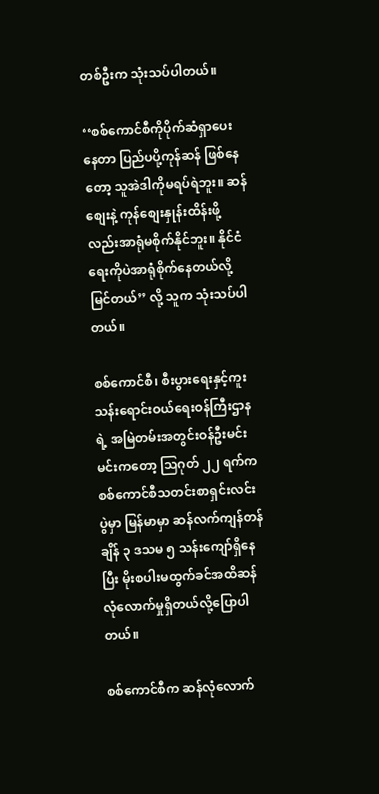တစ်ဦးက သုံးသပ်ပါတယ်။

‘‘စစ်ကောင်စီကိုပိုက်ဆံရှာပေးနေတာ ပြည်ပပို့ကုန်ဆန် ဖြစ်နေတော့ သူအဲဒါကိုမရပ်ရဲဘူး။ ဆန်စျေးနဲ့ ကုန်စျေးနှုန်းထိန်းဖို့လည်းအာရုံမစိုက်နိုင်ဘူး။ နိုင်ငံရေးကိုပဲအာရုံစိုက်နေတယ်လို့မြင်တယ်’’ လို့ သူက သုံးသပ်ပါတယ်။

စစ်ကောင်စီ၊ စီးပွားရေးနှင့်ကူးသန်းရောင်းဝယ်ရေးဝန်ကြီးဌာန ရဲ့ အမြဲတမ်းအတွင်းဝန်ဦးမင်းမင်းကတော့ သြဂုတ် ၂၂ ရက်က စစ်ကောင်စီသတင်းစာရှင်းလင်းပွဲမှာ မြန်မာမှာ ဆန်လက်ကျန်တန်ချိန် ၃ ဒသမ ၅ သန်းကျော်ရှိနေပြီး မိုးစပါးမထွက်ခင်အထိဆန်လုံလောက်မှုရှိတယ်လို့ပြောပါတယ်။

စစ်ကောင်စီက ဆန်လုံလောက်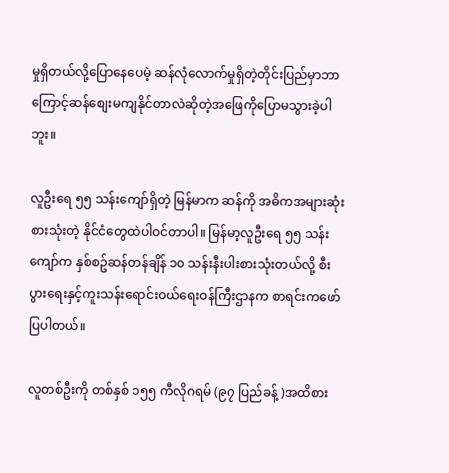မှုရှိတယ်လို့ပြောနေပေမဲ့ ဆန်လုံလောက်မှုရှိတဲ့တိုင်းပြည်မှာဘာကြောင့်ဆန်စျေးမကျနိုင်တာလဲဆိုတဲ့အဖြေကိုပြောမသွားခဲ့ပါဘူး။

လူဦးရေ ၅၅ သန်းကျော်ရှိတဲ့ မြန်မာက ဆန်ကို အဓိကအများဆုံးစားသုံးတဲ့ နိုင်ငံတွေထဲပါဝင်တာပါ။ မြန်မာ့လူဦးရေ ၅၅ သန်းကျော်က နှစ်စဥ်ဆန်တန်ချိန် ၁၀ သန်းနီးပါးစားသုံးတယ်လို့ စီးပွားရေးနှင့်ကူးသန်းရောင်းဝယ်ရေးဝန်ကြီးဌာနက စာရင်းကဖော်ပြပါတယ်။

လူတစ်ဦးကို တစ်နှစ် ၁၅၅ ကီလိုဂရမ် (၉၇ ပြည်ခန့် )အထိစား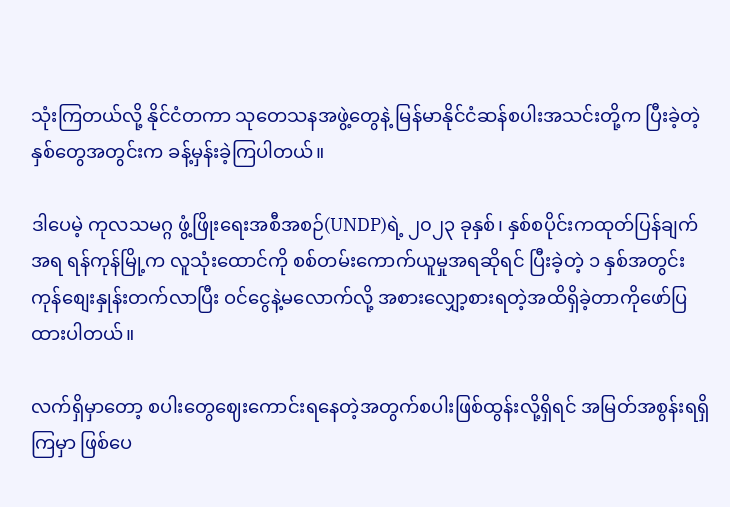သုံးကြတယ်လို့ နိုင်ငံတကာ သုတေသနအဖွဲ့တွေနဲ့ မြန်မာနိုင်ငံဆန်စပါးအသင်းတို့က ပြီးခဲ့တဲ့နှစ်တွေအတွင်းက ခန့်မှန်းခဲ့ကြပါတယ်။

ဒါပေမဲ့ ကုလသမဂ္ဂ ဖွံ့ဖြိုးရေးအစီအစဉ်(UNDP)ရဲ့ ၂၀၂၃ ခုနှစ်၊ နှစ်စပိုင်းကထုတ်ပြန်ချက်အရ ရန်ကုန်မြို့က လူသုံးထောင်ကို စစ်တမ်းကောက်ယူမှုအရဆိုရင် ပြီးခဲ့တဲ့ ၁ နှစ်အတွင်းကုန်စျေးနှုန်းတက်လာပြီး ဝင်ငွေနဲ့မလောက်လို့ အစားလျှော့စားရတဲ့အထိရှိခဲ့တာကိုဖော်ပြထားပါတယ်။

လက်ရှိမှာတော့ စပါးတွေဈေးကောင်းရနေတဲ့အတွက်စပါးဖြစ်ထွန်းလို့ရှိရင် အမြတ်အစွန်းရရှိကြမှာ ဖြစ်ပေ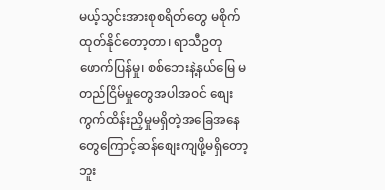မယ့်သွင်းအားစုစရိတ်တွေ မစိုက်ထုတ်နိုင်တော့တာ၊ ရာသီဥတုဖောက်ပြန်မှု၊ စစ်ဘေးနဲ့နယ်မြေ မတည်ငြိမ်မှုတွေအပါအဝင် စျေးကွက်ထိန်းညှိမှုမရှိတဲ့အခြေအနေတွေကြောင့်ဆန်စျေးကျဖို့မရှိတော့ဘူး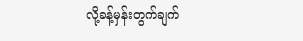လို့ခန့်မှန်းတွက်ချက်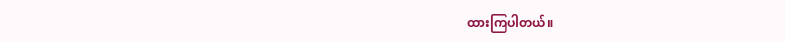ထားကြပါတယ်။